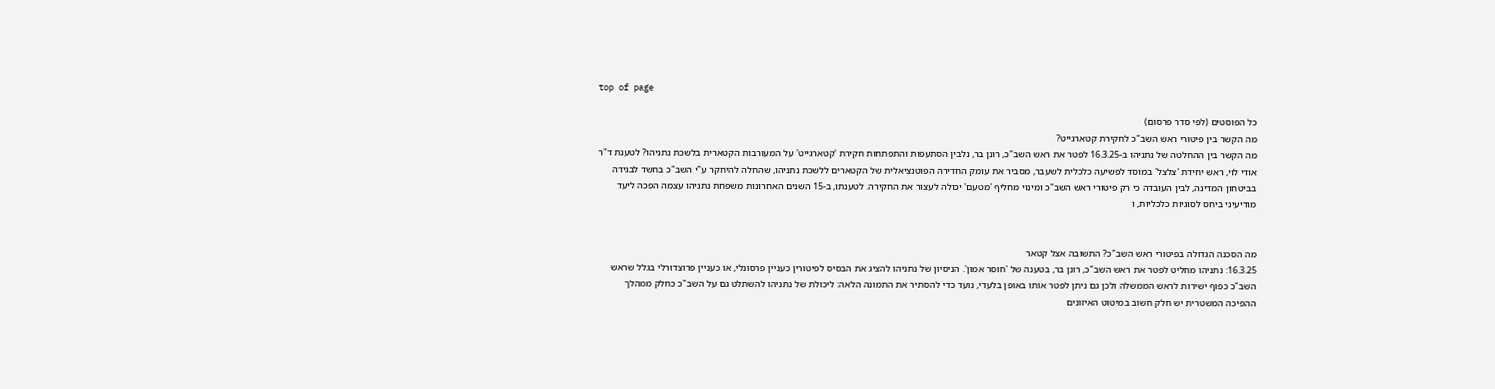top of page

כל הפוסטים (לפי סדר פרסום)
מה הקשר בין פיטורי ראש השב"כ לחקירת קטארגייט?
מה הקשר בין ההחלטה של נתניהו ב-16.3.25 לפטר את ראש השב"כ, רונן בר, נלבין הסתעפות והתפתחות חקירת 'קטארגייט' על המעורבות הקטארית בלשכת נתניהו? לטענת ד"ר אודי לוי, ראש יחידת 'צלצל' במוסד לפשיעה כלכלית לשעבר, מסביר את עומק החדירה הפוטנציאלית של הקטארים ללשכת נתניהו, שהחלה להיחקר ע"י השב"כ בחשד לבגידה בביטחון המדינה, לבין העובדה כי רק פיטורי ראש השב"כ ומינוי מחליף 'מטעם' יכולה לעצור את החקירה. לטענתו, ב-15 השנים האחרונות משפחת נתניהו עצמה הפכה ליעד מודיעיני ביחס לסוגיות כלכליות, ו


מה הסכנה הגדולה בפיטורי ראש השב"כ? התשובה אצל קטאר
16.3.25: נתניהו מחליט לפטר את ראש השב"כ, רונן בר, בטענה של 'חוסר אמון'. הניסיון של נתניהו להציג את הבסיס לפיטורין כעניין פרסונלי, או כעניין פרוצדורלי בגלל שראש השב"כ כפוף ישירות לראש הממשלה ולכן גם ניתן לפטר אותו באופן בלעדי, נועד כדי להסתיר את התמונה הלאה: ליכולת של נתניהו להשתלט גם על השב"כ כחלק ממהלך ההפיכה המשטרית יש חלק חשוב במיטוט האיזונים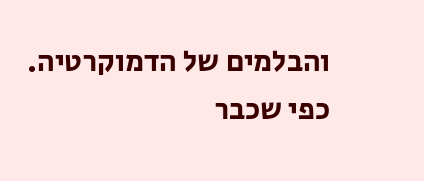והבלמים של הדמוקרטיה. כפי שכבר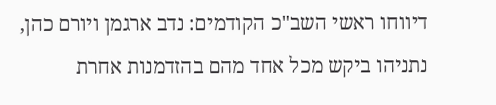דיווחו ראשי השב"כ הקודמים: נדב ארגמן ויורם כהן, נתניהו ביקש מכל אחד מהם בהזדמנות אחרת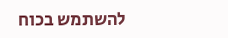להשתמש בכוח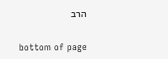הרב


bottom of page